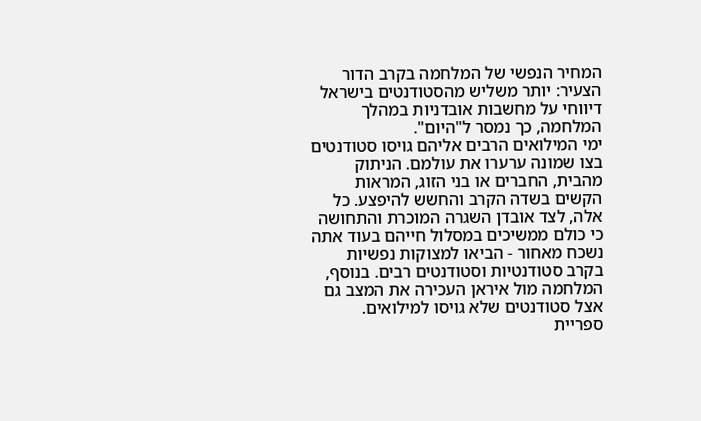המחיר הנפשי של המלחמה בקרב הדור הצעיר: יותר משליש מהסטודנטים בישראל דיווחי על מחשבות אובדניות במהלך המלחמה, כך נמסר ל"היום".
ימי המילואים הרבים אליהם גויסו סטודנטים בצו שמונה ערערו את עולמם. הניתוק מהבית, החברים או בני הזוג, המראות הקשים בשדה הקרב והחשש להיפצע. כל אלה, לצד אובדן השגרה המוכרת והתחושה כי כולם ממשיכים במסלול חייהם בעוד אתה נשכח מאחור - הביאו למצוקות נפשיות בקרב סטודנטיות וסטודנטים רבים. בנוסף, המלחמה מול איראן העכירה את המצב גם אצל סטודנטים שלא גויסו למילואים.
ספריית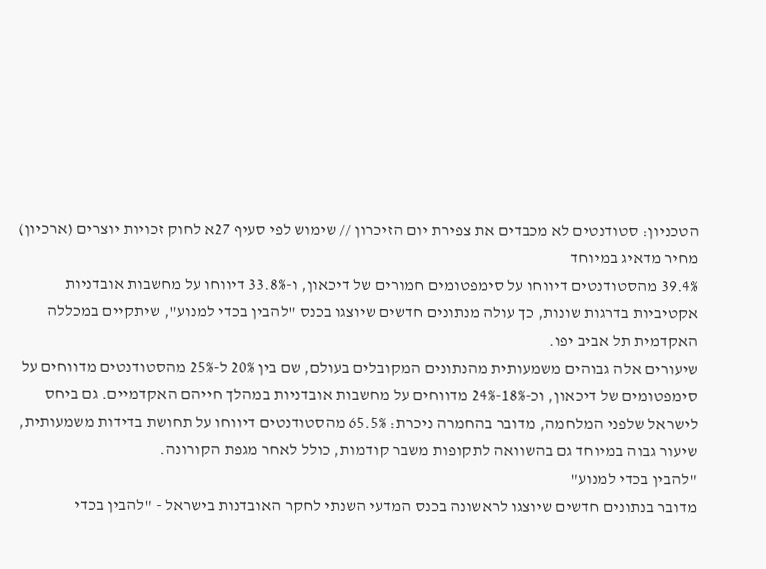הטכניון: סטודנטים לא מכבדים את צפירת יום הזיכרון // שימוש לפי סעיף 27א לחוק זכויות יוצרים (ארכיון)
מחיר מדאיג במיוחד
39.4% מהסטודנטים דיווחו על סימפטומים חמורים של דיכאון, ו-33.8% דיווחו על מחשבות אובדניות אקטיביות בדרגות שונות, כך עולה מנתונים חדשים שיוצגו בכנס "להבין בכדי למנוע", שיתקיים במכללה האקדמית תל אביב יפו.
שיעורים אלה גבוהים משמעותית מהנתונים המקובלים בעולם, שם בין 20% ל-25% מהסטודנטים מדווחים על סימפטומים של דיכאון, וכ-18%-24% מדווחים על מחשבות אובדניות במהלך חייהם האקדמיים. גם ביחס לישראל שלפני המלחמה, מדובר בהחמרה ניכרת: 65.5% מהסטודנטים דיווחו על תחושת בדידות משמעותית, שיעור גבוה במיוחד גם בהשוואה לתקופות משבר קודמות, כולל לאחר מגפת הקורונה.
"להבין בכדי למנוע"
מדובר בנתונים חדשים שיוצגו לראשונה בכנס המדעי השנתי לחקר האובדנות בישראל - "להבין בכדי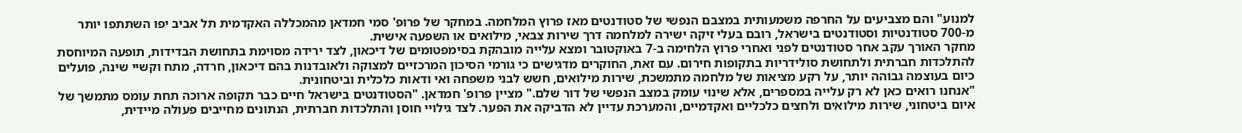למנוע" והם מצביעים על החרפה משמעותית במצבם הנפשי של סטודנטים מאז פרוץ המלחמה. במחקר של פרופ' סמי חמדאן מהמכללה האקדמית תל אביב יפו השתתפו יותר מ-700 סטודנטיות וסטודנטים בישראל, רובם בעלי זיקה ישירה למלחמה דרך שירות צבאי, מילואים או השפעה אישית.
מחקר האורך עקב אחר סטודנטים לפני ואחרי פרוץ הלחימה ב-7 באוקטובר ומצא עלייה מובהקת בסימפטומים של דיכאון, לצד ירידה מסוימת בתחושת הבדידות, תופעה המיוחסת להתלכדות חברתית ולתחושת סולידריות בתקופות חירום. עם זאת, החוקרים מדגישים כי גורמי הסיכון המרכזיים למצוקה ולאובדנות בהם דיכאון, חרדה, מתח וקשיי שינה, פועלים כיום בעוצמה גבוהה יותר, על רקע מציאות של מלחמה מתמשכת, שירות מילואים, חשש לבני משפחה ואי ודאות כלכלית וביטחונית.
"אנחנו רואים כאן לא רק עלייה במספרים, אלא שינוי עומק במצב הנפשי של דור שלם." מציין פרופ' חמדאן. "הסטודנטים בישראל חיים כבר תקופה ארוכה תחת עומס מתמשך של איום ביטחוני, שירות מילואים ולחצים כלכליים ואקדמיים, והמערכת עדיין לא הדביקה את הפער. לצד גילויי חוסן והתלכדות חברתית, הנתונים מחייבים פעולה מיידית,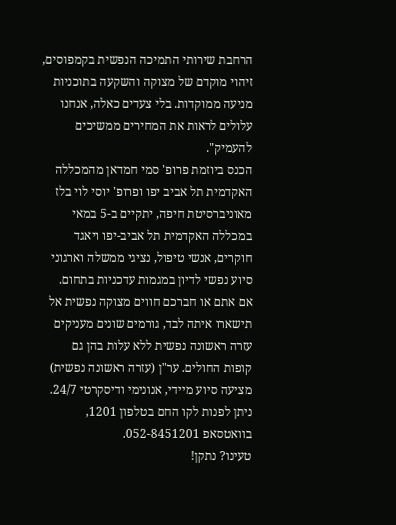הרחבת שירותי התמיכה הנפשית בקמפוסים, זיהוי מוקדם של מצוקה והשקעה בתוכניות מניעה ממוקדות. בלי צעדים כאלה, אנחנו עלולים לראות את המחירים ממשיכים להעמיק".
הכנס ביוזמת פרופ' סמי חמדאן מהמכללה האקדמית תל אביב יפו ופרופ' יוסי לוי בלז מאוניברסיטת חיפה, יתקיים ב-5 במאי במכללה האקדמית תל אביב-יפו ויאגד חוקרים, אנשי טיפול, נציגי ממשלה וארגוני סיוע נפשי לדיון במגמות עדכניות בתחום.
אם אתם או חברכם חווים מצוקה נפשית אל תישארו איתה לבד, גורמים שונים מעניקים עזרה ראשונה נפשית ללא עלות בהן גם קופות החולים. ער"ן (עזרה ראשונה נפשית) מציעה סיוע מיידי, אנונימי ודיסקרטי 24/7. ניתן לפנות לקו החם בטלפון 1201, בוואטסאפ 052-8451201.
טעינו? נתקן!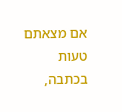אם מצאתם טעות בכתבה,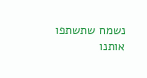נשמח שתשתפו אותנו